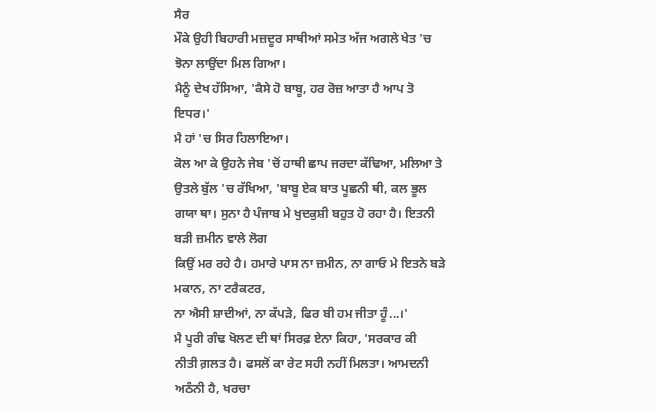ਸੈਰ
ਮੌਕੇ ਉਹੀ ਬਿਹਾਰੀ ਮਜ਼ਦੂਰ ਸਾਥੀਆਂ ਸਮੇਤ ਅੱਜ ਅਗਲੇ ਖੇਤ 'ਚ ਝੋਨਾ ਲਾਉਂਦਾ ਮਿਲ ਗਿਆ।
ਮੈਨੂੰ ਦੇਖ ਹੱਸਿਆ, 'ਕੈਸੇ ਹੋ ਬਾਬੂ, ਹਰ ਰੋਜ਼ ਆਤਾ ਹੈ ਆਪ ਤੋ ਇਧਰ।'
ਮੈ ਹਾਂ 'ਚ ਸਿਰ ਹਿਲਾਇਆ।
ਕੋਲ ਆ ਕੇ ਉਹਨੇ ਜੇਬ 'ਚੋਂ ਹਾਥੀ ਛਾਪ ਜਰਦਾ ਕੱਢਿਆ, ਮਲਿਆ ਤੇ
ਉਤਲੇ ਬੁੱਲ 'ਚ ਰੱਖਿਆ, 'ਬਾਬੂ ਏਕ ਬਾਤ ਪੂਛਨੀ ਥੀ, ਕਲ ਭੂਲ
ਗਯਾ ਥਾ। ਸੁਨਾ ਹੈ ਪੰਜਾਬ ਮੇ ਖੁਦਕੁਸ਼ੀ ਬਹੁਤ ਹੋ ਰਹਾ ਹੈ। ਇਤਨੀ ਬੜੀ ਜ਼ਮੀਨ ਵਾਲੇ ਲੋਗ
ਕਿਉਂ ਮਰ ਰਹੇ ਹੈ। ਹਮਾਰੇ ਪਾਸ ਨਾ ਜ਼ਮੀਨ, ਨਾ ਗਾਓ ਮੇ ਇਤਨੇ ਬੜੇ ਮਕਾਨ, ਨਾ ਟਰੈਕਟਰ,
ਨਾ ਐਸੀ ਸ਼ਾਦੀਆਂ, ਨਾ ਕੱਪੜੇ, ਫਿਰ ਬੀ ਹਮ ਜੀਤਾ ਹੂੰ...।'
ਮੈ ਪੂਰੀ ਗੰਢ ਖੋਲਣ ਦੀ ਥਾਂ ਸਿਰਫ਼ ਏਨਾ ਕਿਹਾ, 'ਸਰਕਾਰ ਕੀ
ਨੀਤੀ ਗ਼ਲਤ ਹੈ। ਫਸਲੋਂ ਕਾ ਰੇਟ ਸਹੀ ਨਹੀਂ ਮਿਲਤਾ। ਆਮਦਨੀ ਅਠੰਨੀ ਹੈ, ਖਰਚਾ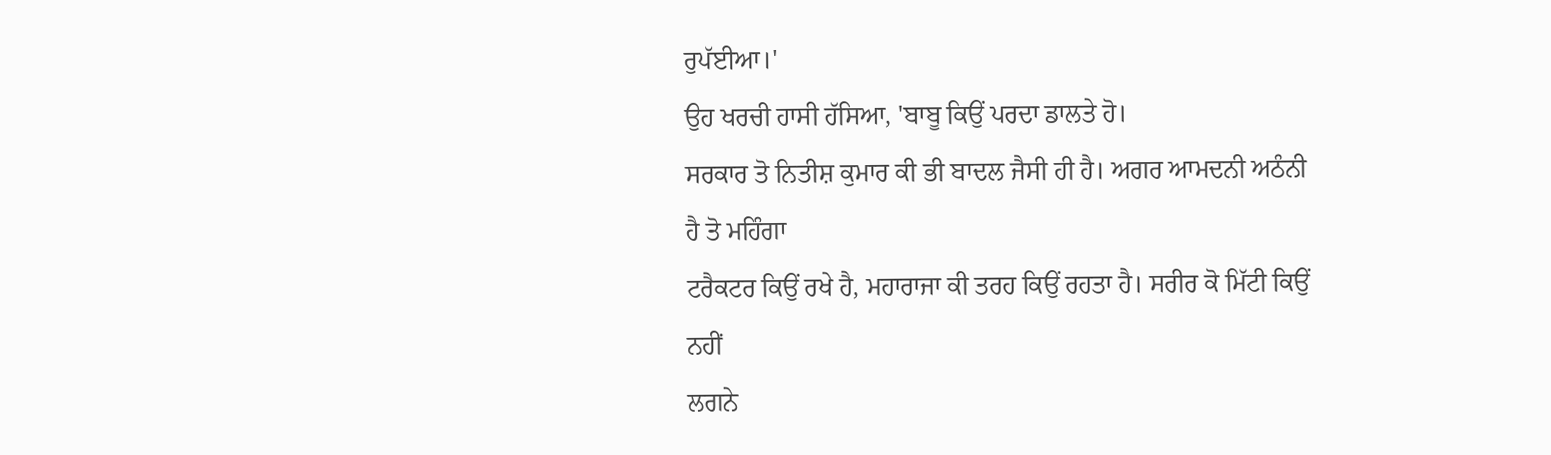ਰੁਪੱਈਆ।'
ਉਹ ਖਰਚੀ ਹਾਸੀ ਹੱਸਿਆ, 'ਬਾਬੂ ਕਿਉਂ ਪਰਦਾ ਡਾਲਤੇ ਹੋ।
ਸਰਕਾਰ ਤੋ ਨਿਤੀਸ਼ ਕੁਮਾਰ ਕੀ ਭੀ ਬਾਦਲ ਜੈਸੀ ਹੀ ਹੈ। ਅਗਰ ਆਮਦਨੀ ਅਠੰਨੀ ਹੈ ਤੋ ਮਹਿੰਗਾ
ਟਰੈਕਟਰ ਕਿਉਂ ਰਖੇ ਹੈ, ਮਹਾਰਾਜਾ ਕੀ ਤਰਹ ਕਿਉਂ ਰਹਤਾ ਹੈ। ਸਰੀਰ ਕੋ ਮਿੱਟੀ ਕਿਉਂ ਨਹੀਂ
ਲਗਨੇ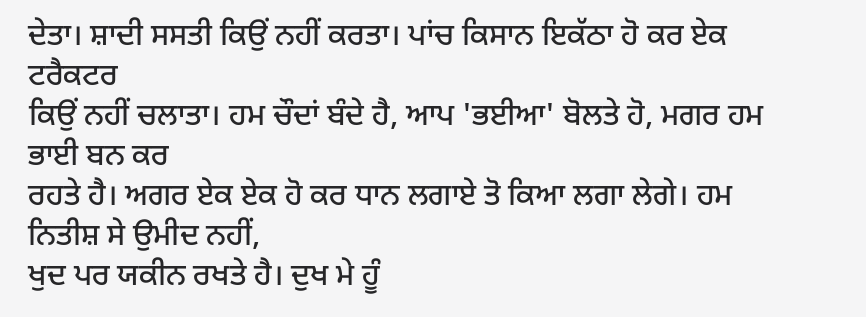ਦੇਤਾ। ਸ਼ਾਦੀ ਸਸਤੀ ਕਿਉਂ ਨਹੀਂ ਕਰਤਾ। ਪਾਂਚ ਕਿਸਾਨ ਇਕੱਠਾ ਹੋ ਕਰ ਏਕ ਟਰੈਕਟਰ
ਕਿਉਂ ਨਹੀਂ ਚਲਾਤਾ। ਹਮ ਚੌਦਾਂ ਬੰਦੇ ਹੈ, ਆਪ 'ਭਈਆ' ਬੋਲਤੇ ਹੋ, ਮਗਰ ਹਮ ਭਾਈ ਬਨ ਕਰ
ਰਹਤੇ ਹੈ। ਅਗਰ ਏਕ ਏਕ ਹੋ ਕਰ ਧਾਨ ਲਗਾਏ ਤੋ ਕਿਆ ਲਗਾ ਲੇਗੇ। ਹਮ ਨਿਤੀਸ਼ ਸੇ ਉਮੀਦ ਨਹੀਂ,
ਖੁਦ ਪਰ ਯਕੀਨ ਰਖਤੇ ਹੈ। ਦੁਖ ਮੇ ਹੂੰ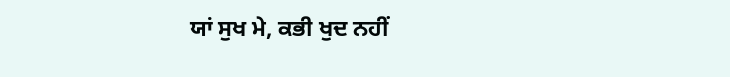ਯਾਂ ਸੁਖ ਮੇ, ਕਭੀ ਖੁਦ ਨਹੀਂ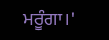ਮਰੂੰਗਾ।'